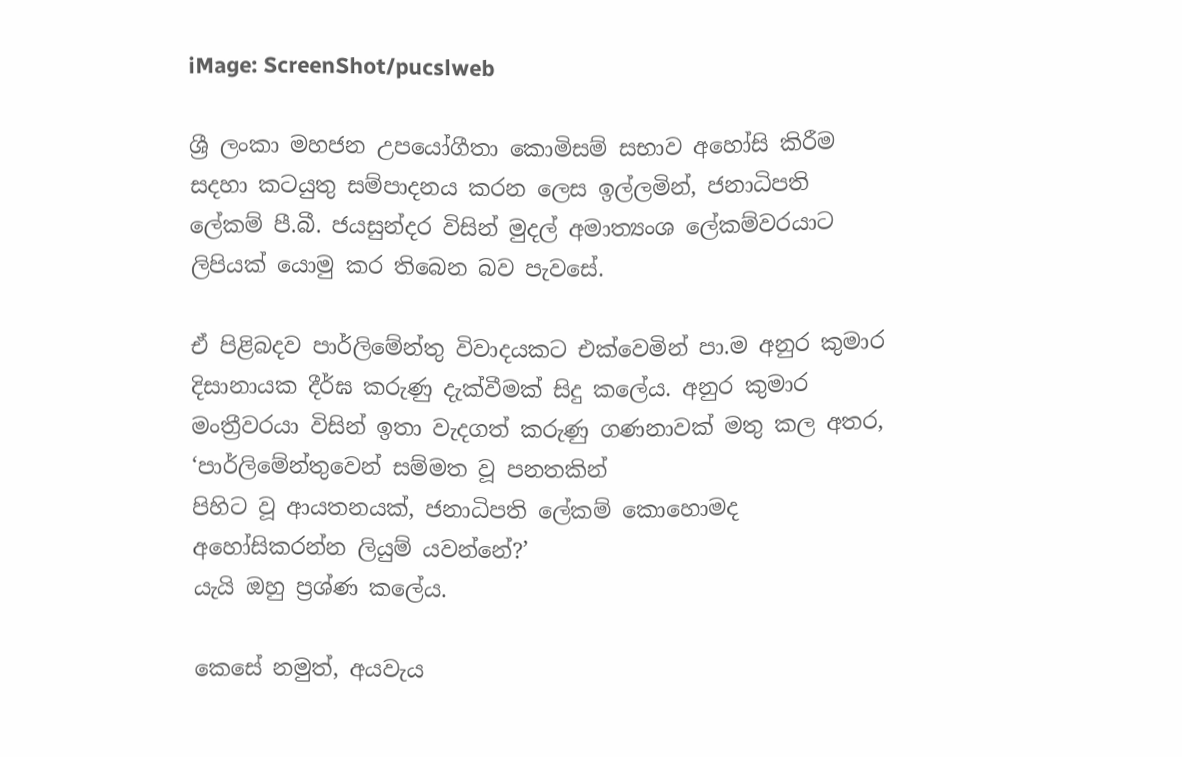iMage: ScreenShot/pucslweb

ශ්‍රී ලංකා මහජන උපයෝගීතා කොමිසම් සභාව අහෝසි කිරීම සදහා කටයුතු සම්පාදනය කරන ලෙස ඉල්ලමින්, ජනාධිපති ලේකම් පී.බී. ජයසුන්දර විසින් මුදල් අමාත්‍යංශ ලේකම්වරයාට ලිපියක් යොමු කර තිබෙන බව පැවසේ.

ඒ පිළිබදව පාර්ලිමේන්තු විවාදයකට එක්වෙමින් පා.ම අනුර කුමාර දිසානායක දීර්ඝ කරුණු දැක්වීමක් සිදු කලේය. අනුර කුමාර මංත්‍රීවරයා විසින් ඉතා වැදගත් කරුණු ගණනාවක් මතු කල අතර, ‘පාර්ලිමේන්තුවෙන් සම්මත වූ පනතකින්
පිහිට වූ ආයතනයක්, ජනාධිපති ලේකම් කොහොමද අහෝසිකරන්න ලියුම් යවන්නේ?’
යැයි ඔහු ප්‍රශ්ණ කලේය.

කෙසේ නමුත්, අයවැය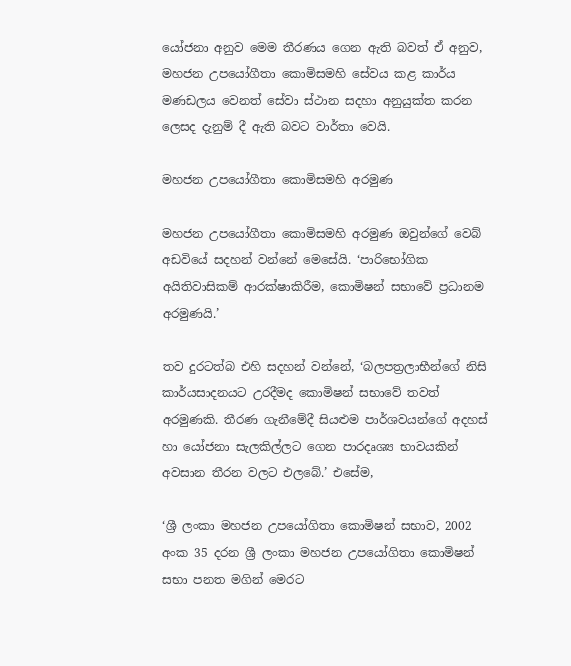යෝජනා අනුව මෙම තීරණය ගෙන ඇති බවත් ඒ අනුව, මහජන උපයෝගීතා කොමිසමහි සේවය කළ කාර්ය මණඩලය වෙනත් සේවා ස්ථාන සදහා අනුයුක්ත කරන ලෙසද දැනුම් දී ඇති බවට වාර්තා වෙයි.

මහජන උපයෝගීතා කොමිසමහි අරමුණ

මහජන උපයෝගීතා කොමිසමහි අරමුණ ඔවුන්ගේ වෙබ් අඩවියේ සදහන් වන්නේ මෙසේයි. ‘පාරිභෝගික අයිතිවාසිකම් ආරක්ෂාකිරීම, කොමිෂන් සභාවේ ප්‍රධානම අරමුණයි.’

තව දුරටත්බ එහි සදහන් වන්නේ, ‘බලපත්‍රලාභීන්ගේ නිසි කාර්යසාදනයට උරදීමද කොමිෂන් සභාවේ තවත් අරමුණකි. තීරණ ගැනීමේදී සියළුම පාර්ශවයන්ගේ අදහස් හා යෝජනා සැලකිල්ලට ගෙන පාරදෘශ්‍ය භාවයකින් අවසාන තීරන වලට එලබේ.’ එසේම,

‘ශ්‍රී ලංකා මහජන උපයෝගිතා කොමිෂන් සභාව, 2002 අංක 35 දරන ශ්‍රී ලංකා මහජන උපයෝගිතා කොමිෂන් සභා පනත මගින් මෙරට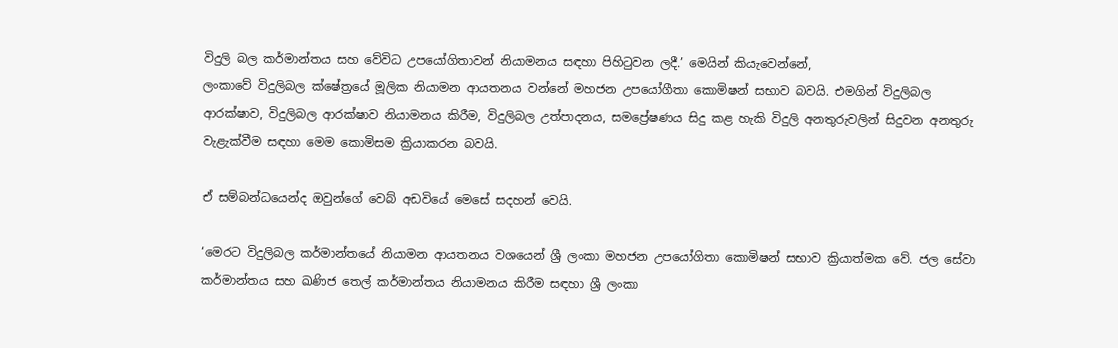විදුලි බල කර්මාන්තය සහ වේවිධ උපයෝගිතාවන් නියාමනය සඳහා පිහිටුවන ලදී.’ මෙයින් කියැවෙන්නේ,
ලංකාවේ විදුලිබල ක්ෂේත්‍රයේ මූලික නියාමන ආයතනය වන්නේ මහජන උපයෝගීතා කොමිෂන් සභාව බවයි. එමගින් විදුලිබල ආරක්ෂාව, විදුලිබල ආරක්ෂාව නියාමනය කිරීම, විදුලිබල උත්පාදනය, සමප්‍රේෂණය සිදු කළ හැකි විදුලි අනතුරුවලින් සිදුවන අනතුරු වැළැක්වීම සඳහා මෙම කොමිසම ක්‍රියාකරන බවයි.

ඒ සම්බන්ධයෙන්ද ඔවුන්ගේ වෙබ් අඩවියේ මෙසේ සදහන් වෙයි.

‘මෙරට විදුලිබල කර්මාන්තයේ නියාමන ආයතනය වශයෙන් ශ්‍රී ලංකා මහජන උපයෝගිතා කොමිෂන් සභාව ක්‍රියාත්මක වේ. ජල සේවා කර්මාන්තය සහ ඛණිජ තෙල් කර්මාන්තය නියාමනය කිරීම සඳහා ශ්‍රී ලංකා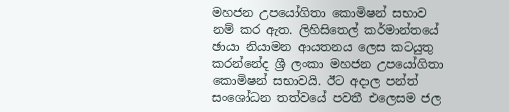මහජන උපයෝගිතා කොමිෂන් සභාව නම් කර ඇත. ලිහිසිතෙල් කර්මාන්තයේ ඡායා නියාමන ආයතනය ලෙස කටයුතු කරන්නේද ශ්‍රී ලංකා මහජන උපයෝගිතා කොමිෂන් සභාවයි. ඊට අදාල පන්ත් සංශෝධන තත්වයේ පවතී එලෙසම ජල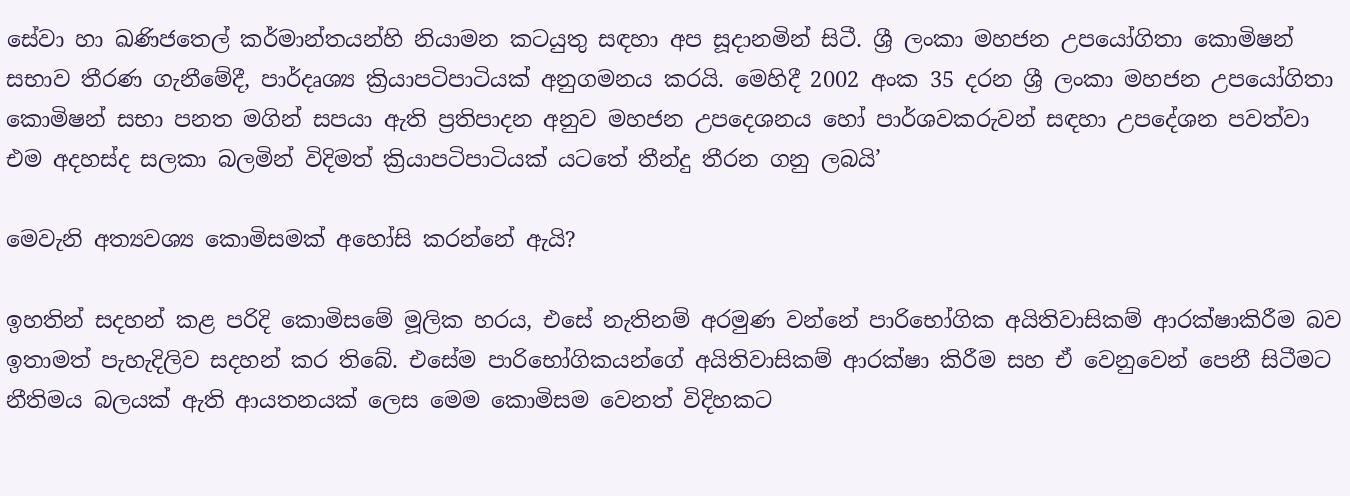සේවා හා ඛණිජතෙල් කර්මාන්තයන්හි නියාමන කටයුතු සඳහා අප සූදානමින් සිටී. ශ්‍රී ලංකා මහජන උපයෝගිතා කොමිෂන් සභාව තීරණ ගැනීමේදී, පාර්දෘශ්‍ය ක්‍රියාපටිපාටියක් අනුගමනය කරයි. මෙහිදී 2002 අංක 35 දරන ශ්‍රී ලංකා මහජන උපයෝගිතා කොමිෂන් සභා පනත මගින් සපයා ඇති ප්‍රතිපාදන අනුව මහජන උපදෙශනය හෝ පාර්ශවකරුවන් සඳහා උපදේශන පවත්වා එම අදහස්ද සලකා බලමින් විදිමත් ක්‍රියාපටිපාටියක් යටතේ තීන්දු තීරන ගනු ලබයි’

මෙවැනි අත්‍යවශ්‍ය කොමිසමක් අහෝසි කරන්නේ ඇයි?

ඉහතින් සදහන් කළ පරිදි කොමිසමේ මූලික හරය, එසේ නැතිනම් අරමුණ වන්නේ පාරිභෝගික අයිතිවාසිකම් ආරක්ෂාකිරීම බව ඉතාමත් පැහැදිලිව සදහන් කර තිබේ. එසේම පාරිභෝගිකයන්ගේ අයිතිවාසිකම් ආරක්ෂා කිරීම සහ ඒ වෙනුවෙන් පෙනී සිටීමට නීතිමය බලයක් ඇති ආයතනයක් ලෙස මෙම කොමිසම වෙනත් විදිහකට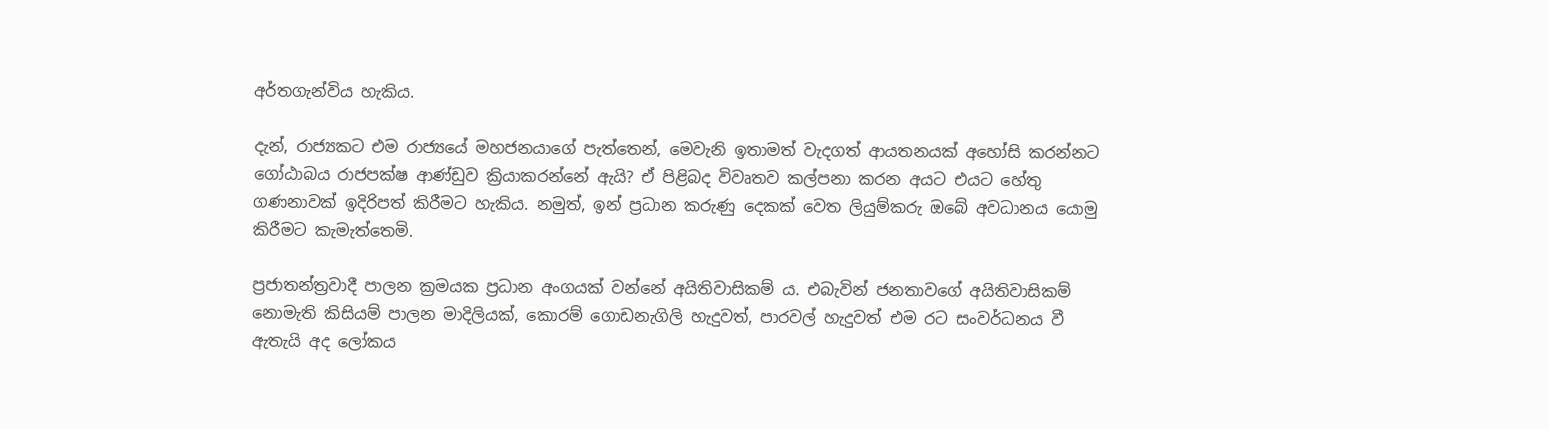අර්තගැන්විය හැකිය.

දැන්, රාජ්‍යකට එම රාජ්‍යයේ මහජනයාගේ පැත්තෙන්, මෙවැනි ඉතාමත් වැදගත් ආයතනයක් අහෝසි කරන්නට ගෝඨාබය රාජපක්ෂ ආණ්ඩුව ක්‍රියාකරන්නේ ඇයි? ඒ පිළිබද විවෘතව කල්පනා කරන අයට එයට හේතු ගණනාවක් ඉදිරිපත් කිරීමට හැකිය. නමුත්, ඉන් ප්‍රධාන කරුණු දෙකක් වෙත ලියුම්කරු ඔබේ අවධානය යොමු කිරීමට කැමැත්තෙමි.

ප්‍රජාතන්ත්‍රවාදී පාලන ක්‍රමයක ප්‍රධාන අංගයක් වන්නේ අයිතිවාසිකම් ය. එබැවින් ජනතාවගේ අයිතිවාසිකම් නොමැති කිසියම් පාලන මාදිලියක්, කොරම් ගොඩනැගිලි හැදුවත්, පාරවල් හැදුවත් එම රට සංවර්ධනය වී ඇතැයි අද ලෝකය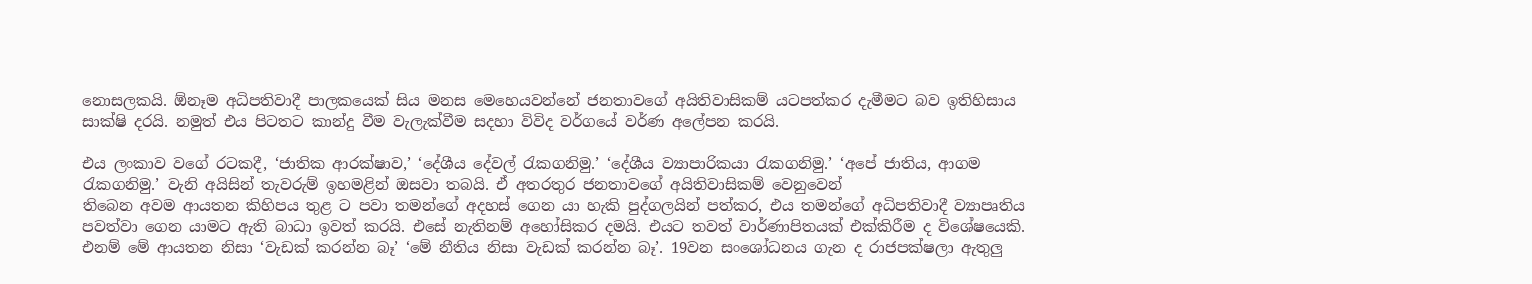නොසලකයි. ඕනෑම අධිපතිවාදී පාලකයෙක් සිය මනස මෙහෙයවන්නේ ජනතාවගේ අයිතිවාසිකම් යටපත්කර දැමීමට බව ඉතිහිසාය සාක්ෂි දරයි. නමුත් එය පිටතට කාන්දු වීම වැලැක්වීම සදහා විවිද වර්ගයේ වර්ණ අලේපන කරයි.

එය ලංකාව වගේ රටකදී, ‘ජාතික ආරක්ෂාව,’ ‘දේශීය දේවල් රැකගනිමු.’ ‘දේශීය ව්‍යාපාරිකයා රැකගනිමු.’ ‘අපේ ජාතිය, ආගම රැකගනිමු.’ වැනි අයිසින් තැවරුම් ඉහමළින් ඔසවා තබයි. ඒ අතරතුර ජනතාවගේ අයිතිවාසිකම් වෙනුවෙන්
තිබෙන අවම ආයතන කිහිපය තුළ ට පවා තමන්ගේ අදහස් ගෙන යා හැකි පුද්ගලයින් පත්කර, එය තමන්ගේ අධිපතිවාදී ව්‍යාපෘතිය පවත්වා ගෙන යාමට ඇති බාධා ඉවත් කරයි. එසේ නැතිනම් අහෝසිකර දමයි. එයට තවත් වාර්ණාපිතයක් එක්කිරීම ද විශේෂයෙකි. එනම් මේ ආයතන නිසා ‘වැඩක් කරන්න බෑ’ ‘මේ නීතිය නිසා වැඩක් කරන්න බෑ’. 19වන සංශෝධනය ගැන ද රාජපක්ෂලා ඇතුලු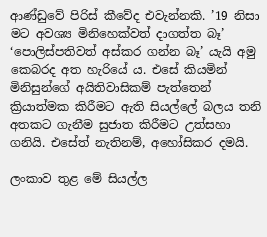ආණ්ඩුවේ පිරිස් කීවේද එවැන්නකි. ’19 නිසා මට අවශ්‍ය මිනිහෙක්වත් දාගත්ත බෑ’ ‘පොලිස්පතිවත් අස්කර ගන්න බෑ’ යැයි අමු කෙබරද අත හැරියේ ය. එසේ කියමින් මිනිසුන්ගේ අයිතිවාසිකම් පැත්තෙන් ක්‍රියාත්මක කිරීමට ඇති සියල්ලේ බලය තනි අතකට ගැනීම සුජාත කිරීමට උත්සහා ගනියි. එසේත් නැතිනම්, අහෝසිකර දමයි.

ලංකාව තුළ මේ සියල්ල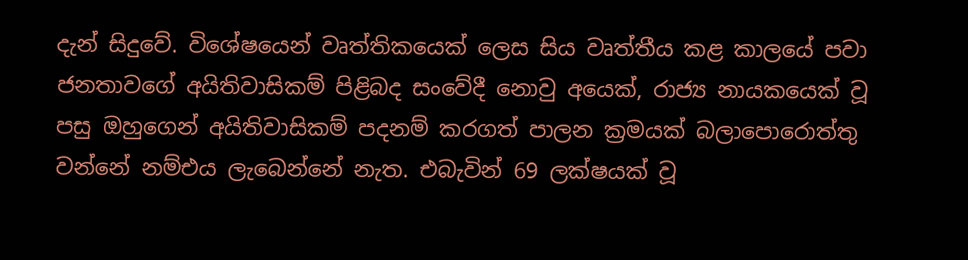දැන් සිදුවේ. විශේෂයෙන් වෘත්තිකයෙක් ලෙස සිය වෘත්තීය කළ කාලයේ පවා ජනතාවගේ අයිතිවාසිකම් පිළිබද සංවේදී නොවු අයෙක්, රාජ්‍ය නායකයෙක් වූ පසු ඔහුගෙන් අයිතිවාසිකම් පදනම් කරගත් පාලන ක්‍රමයක් බලාපොරොත්තු වන්නේ නම්එය ලැබෙන්නේ නැත. එබැවින් 69 ලක්ෂයක් වූ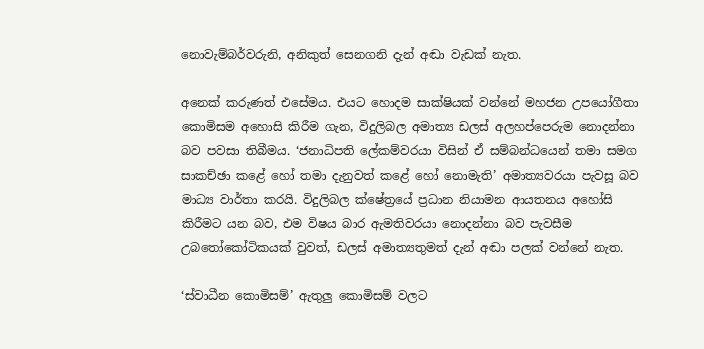නොවැම්බර්වරුනි, අනිකුත් සෙනගනි දැන් අඬා වැඩක් නැත.

අනෙක් කරුණත් එසේමය. එයට හොදම සාක්ෂියක් වන්නේ මහජන උපයෝගීතා කොමිසම අහොසි කිරීම ගැන, විදුලිබල අමාත්‍ය ඩලස් අලහප්පෙරුම නොදන්නා බව පවසා තිබීමය. ‘ජනාධිපති ලේකම්වරයා විසින් ඒ සම්බන්ධයෙන් තමා සමග සාකච්ඡා කළේ හෝ තමා දැනුවත් කළේ හෝ නොමැති’ අමාත්‍යවරයා පැවසූ බව මාධ්‍ය වාර්තා කරයි. විදුලිබල ක්ෂේත්‍රයේ ප්‍රධාන නියාමන ආයතනය අහෝසි කිරීමට යන බව, එම විෂය බාර ඇමතිවරයා නොදන්නා බව පැවසීම උබතෝකෝටිකයක් වුවත්, ඩලස් අමාත්‍යතුමත් දැන් අඬා පලක් වන්නේ නැත.

‘ස්වාධීන කොමිසම්’ ඇතුලු කොමිසම් වලට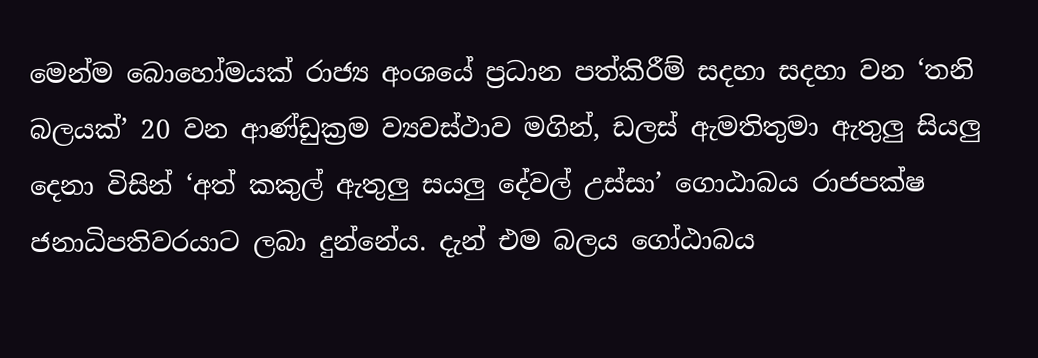මෙන්ම බොහෝමයක් රාජ්‍ය අංශයේ ප්‍රධාන පත්කිරීම් සදහා සදහා වන ‘තනි බලයක්’ 20 වන ආණ්ඩුක්‍රම ව්‍යවස්ථාව මගින්, ඩලස් ඇමතිතුමා ඇතුලු සියලු දෙනා විසින් ‘අත් කකුල් ඇතුලු සයලු දේවල් උස්සා’ ගොඨාබය රාජපක්ෂ ජනාධිපතිවරයාට ලබා දුන්නේය. දැන් එම බලය ගෝඨාබය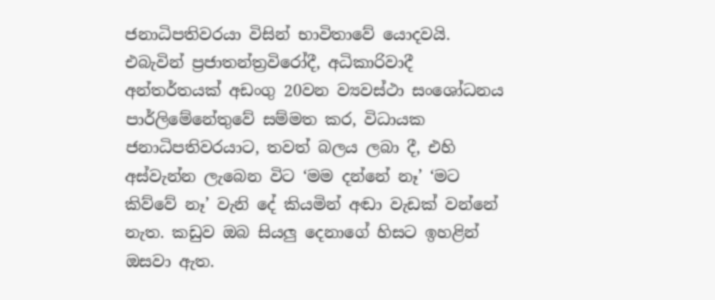ජනාධිපතිවරයා විසින් භාවිතාවේ යොදවයි. එබැවින් ප්‍රජාතන්ත්‍රවිරෝදී, අධිකාරිවාදී අන්තර්තයක් අඩංගු 20වන ව්‍යවස්ථා සංශෝධනය පාර්ලිමේනේතුවේ සම්මත කර, විධායක ජනාධිපතිවරයාට, තවත් බලය ලබා දී, එහි අස්වැන්න ලැබෙන විට ‘මම දන්නේ නෑ’ ‘මට කිව්වේ නෑ’ වැනි දේ කියමින් අඬා වැඩක් වන්නේ නැත. කඩුව ඔබ සියලු දෙනාගේ හිසට ඉහළින් ඔසවා ඇත.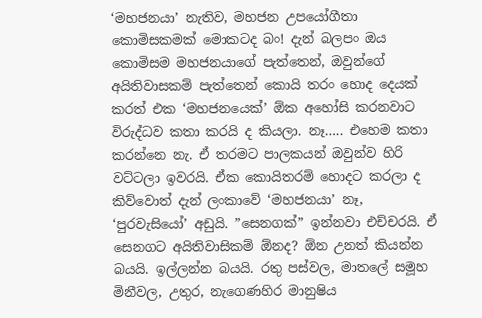‘මහජනයා’ නැතිව, මහජන උපයෝගීතා කොමිසකමක් මොකටද බං! දැන් බලපං ඔය කොමිසම මහජනයාගේ පැත්තෙන්, ඔවුන්ගේ අයිතිවාසකම් පැත්තෙන් කොයි තරං හොද දෙයක් කරත් එක ‘මහජනයෙක්’ ඕක අහෝසි කරනවාට විරුද්ධව කතා කරයි ද කියලා. නෑ….. එහෙම කතා කරන්නෙ නැ. ඒ තරමට පාලකයන් ඔවුන්ව හිරි වට්ටලා ඉවරයි. ඒක කොයිතරම් හොදට කරලා ද කිව්වොත් දැන් ලංකාවේ ‘මහජනයා’ නෑ, ‘පුරවැසියෝ’ අඩුයි. ”සෙනගක්” ඉන්නවා එච්චරයි. ඒ සෙනගට අයිතිවාසිකම් ඕනද? ඕන උනත් කියන්න බයයි. ඉල්ලන්න බයයි. රතු පස්වල, මාතලේ සමූහ මිනීවල, උතුර, නැගෙණහිර මානුෂිය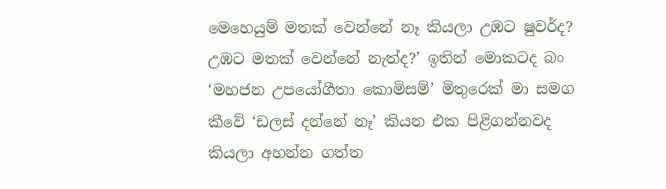මෙහෙයුම් මතක් වෙන්නේ නෑ කියලා උඹට ෂුවර්ද? උඹට මතක් වෙන්නේ නැත්ද?’ ඉතින් මොකටද බං ‘මහජන උපයෝගීතා කොමිසම්’ මිතුරෙක් මා සමග කීවේ ‘ඩලස් දන්නේ නෑ’ කියන එක පිළිගන්නවද කියලා අහන්න ගත්ත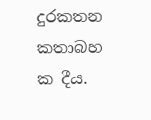දුරකතන කතාබහ ක දීය.